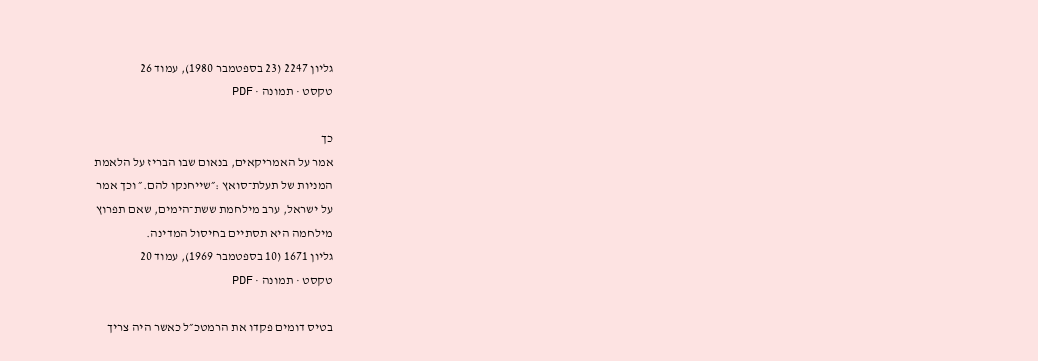גליון 2247 (23 בספטמבר 1980), עמוד 26
טקסט · תמונה · PDF

כך
אמר על האמריקאים, בנאום שבו הבריז על הלאמת
המניות של תעלת־סואץ :״שייחנקו להם.״ וכך אמר
על ישראל, ערב מילחמת ששת־הימים, שאם תפרוץ
מילחמה היא תסתיים בחיסול המדינה.
גליון 1671 (10 בספטמבר 1969), עמוד 20
טקסט · תמונה · PDF

בטיס דומים פקדו את הרמטכ״ל כאשר היה צריך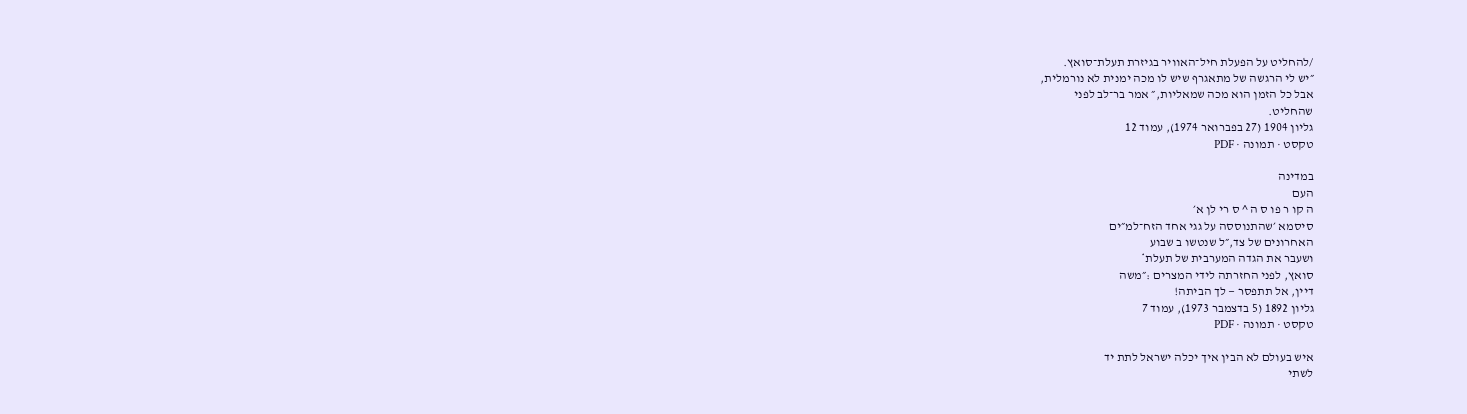/להחליט על הפעלת חיל־האוויר בגיזרת תעלת־סואץ.
״יש לי הרגשה של מתאגרף שיש לו מכה ימנית לא נורמלית,
אבל כל הזמן הוא מכה שמאליות,״ אמר בר־לב לפני
שהחליט.
גליון 1904 (27 בפברואר 1974), עמוד 12
טקסט · תמונה · PDF

במדינה
העם
ה קו ר פו ס ה ^ ס רי לן א׳
סיסמא ׳שהתנוססה על גגי אחד הזח־למ״ים
האחרונים של צד,״ל שנטשו ב שבוע
ושעבר את הגדה המערבית של תעלת*
סואץ, לפני החזרתה לידי המצרים :״משה
דיין, אל תתפסר — לך הביתה!
גליון 1892 (5 בדצמבר 1973), עמוד 7
טקסט · תמונה · PDF

איש בעולם לא הבין איך יכלה ישראל לתת יד
לשתי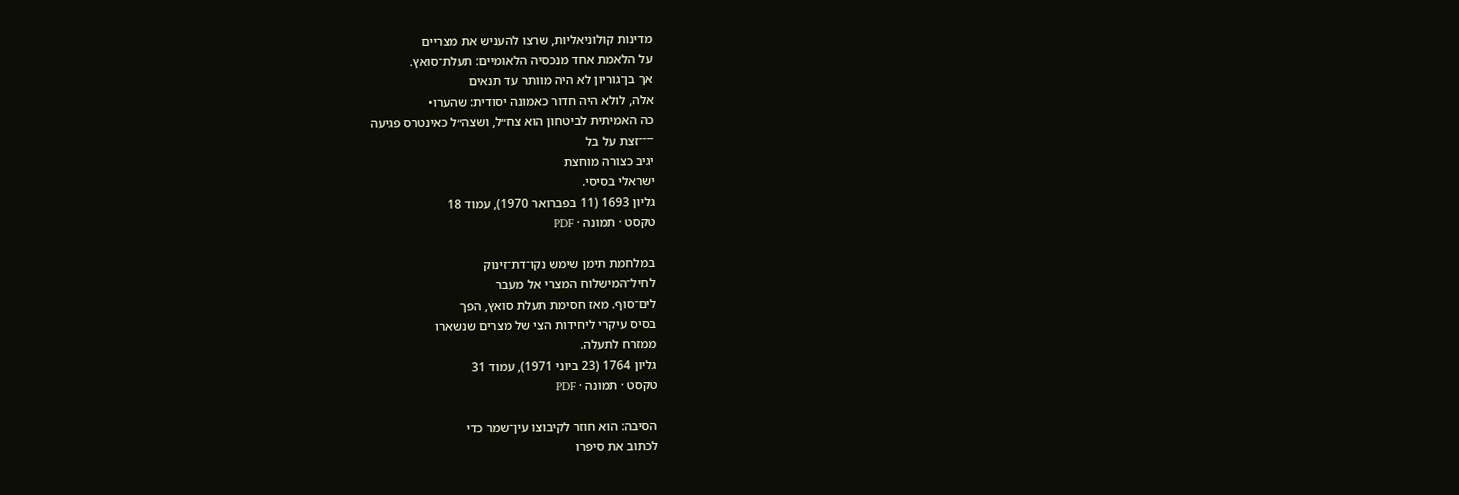מדינות קולוניאליות, שרצו להעניש את מצריים
על הלאמת אחד מנכסיה הלאומיים: תעלת־סואץ.
אך בן־גוריון לא היה מוותר עד תנאים
אלה, לולא היה חדור כאמונה יסודית: שהערו•
כה האמיתית לביטחון הוא צח״ל, ושצה״ל כאינטרס פגיעה
־־־־זצת על בל
יגיב כצורה מוחצת
ישראלי בסיסי.
גליון 1693 (11 בפברואר 1970), עמוד 18
טקסט · תמונה · PDF

במלחמת תימן שימש נקו־דת־זינוק
לחיל־המישלוח המצרי אל מעבר
לים־סוף. מאז חסימת תעלת סואץ, הפך
בסיס עיקרי ליחידות הצי של מצרים שנשארו
ממזרח לתעלה.
גליון 1764 (23 ביוני 1971), עמוד 31
טקסט · תמונה · PDF

הסיבה: הוא חוזר לקיבוצו עין־שמר כדי
לכתוב את סיפרו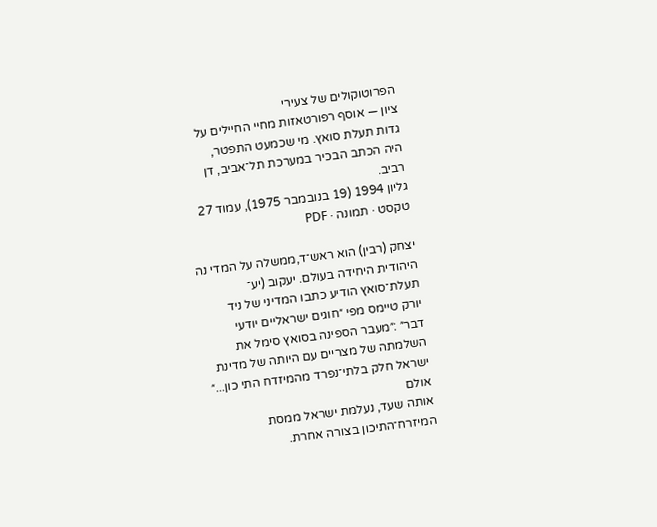הפרוטוקולים של צעירי
ציון — אוסף רפורטאזות מחיי החיילים על
גדות תעלת סואץ. מי שכמעט התפטר,
היה הכתב הבכיר במערכת תל־אביב, דן
רביב.
גליון 1994 (19 בנובמבר 1975), עמוד 27
טקסט · תמונה · PDF

יצחק (רבין) הוא ראש־ד,ממשלה על המדי נה
היהודית היחידה בעולם. יעקוב (יע־
תעלת־סואץ הודיע כתבו המדיני של ניד
יורק טיימס מפי ״חוגים ישראליים יודעי
דבר״ :״מעבר הספינה בסואץ סימל את
השלמתה של מצריים עם היותה של מדינת
ישראל חלק בלתי־נפרד מהמיזדח התי כון...״
אולם
אותה שעד, נעלמת ישראל ממסת
המיזרח־התיכון בצורה אחרת.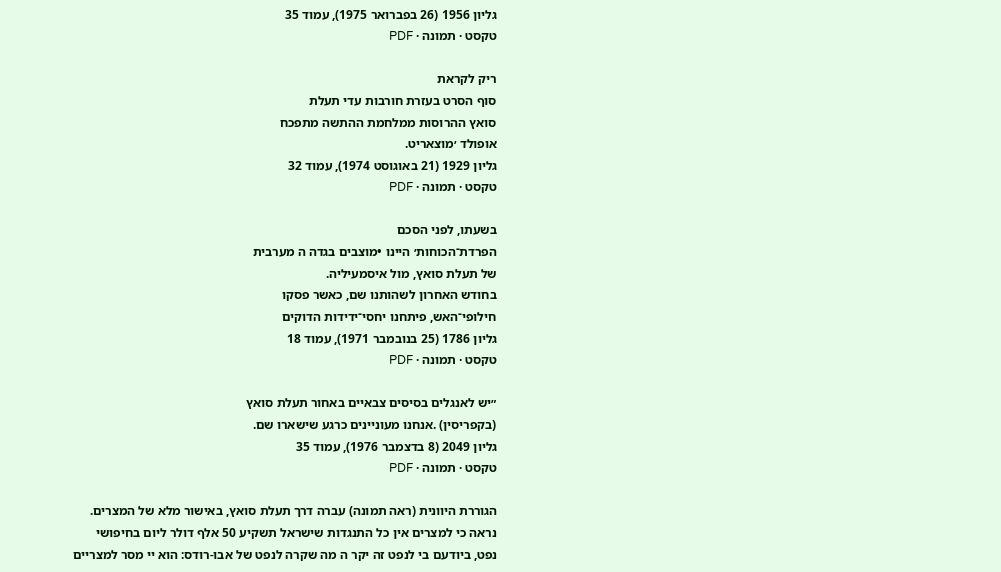גליון 1956 (26 בפברואר 1975), עמוד 35
טקסט · תמונה · PDF

ריק לקראת
סוף הסרט בעזרת חורבות עדי תעלת
סואץ ההרוסות ממלחמת ההתשה מתפכח
אופולד ׳מוצאריט.
גליון 1929 (21 באוגוסט 1974), עמוד 32
טקסט · תמונה · PDF

בשעתו, לפני הסכם
הפרדת־הכוחות׳ היינו •מוצבים בגדה ה מערבית
של תעלת סואץ, מול איסמעיליה.
בחודש האחרון לשהותנו שם, כאשר פסקו
חילופי־האש, פיתחנו יחסי־ידידות הדוקים
גליון 1786 (25 בנובמבר 1971), עמוד 18
טקסט · תמונה · PDF

״יש לאנגלים בסיסים צבאיים באחור תעלת סואץ
(בקפריסין) .אנחנו מעוניינים כרגע שישארו שם.
גליון 2049 (8 בדצמבר 1976), עמוד 35
טקסט · תמונה · PDF

הגוררת היוונית (ראה תמונה) עברה דרך תעלת סואץ, באישור מלא של המצרים.
נראה כי למצרים אין כל התנגדות שישראל תשקיע 50 אלף דולר ליום בחיפושי
נפט, ביודעם בי לנפט זה יקר ה מה שקרה לנפט של אבו-רודס: הוא יי מסר למצריים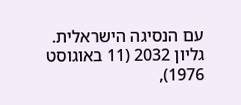עם הנסיגה הישראלית.
גליון 2032 (11 באוגוסט 1976),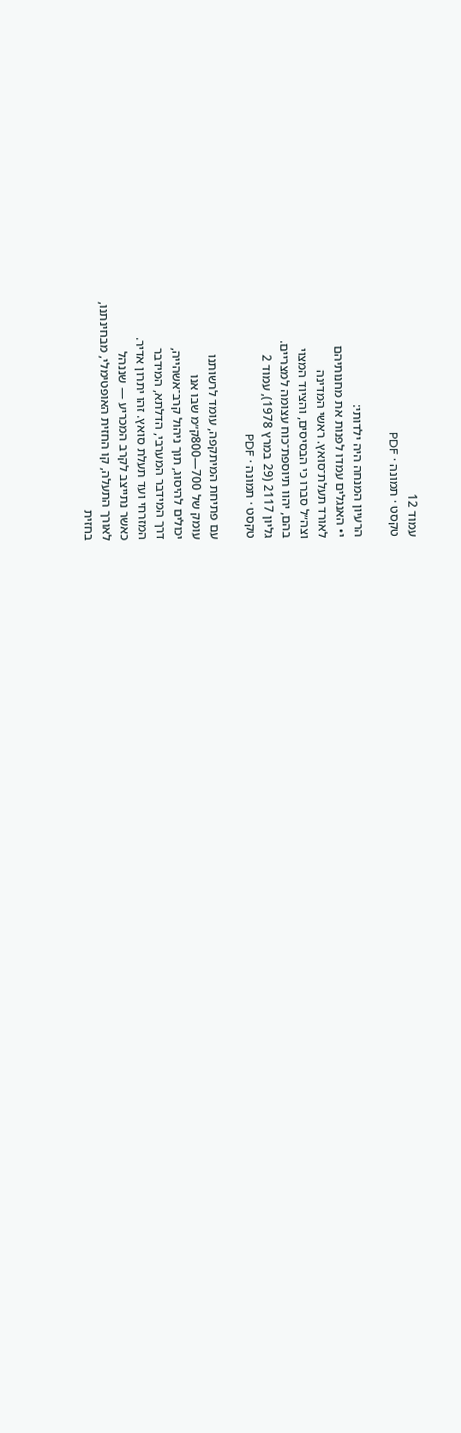עמוד 12
טקסט · תמונה · PDF

הרעיון המנחה היה ילדותי:
י• האנגלים עמדו לפנות את מחנותיהם
לאורד תעלת־סואץ. ראשי המדינה
וצה״ל סברו כי הבסיסים, והציוד המצוי
בהם, יהוו תיוספת־כוח עצומה למצריים.
גליון 2117 (29 במרץ 1978), עמוד 2
טקסט · תמונה · PDF

עם פתיחת המיתקפה, עומד לרשותנו
עומק של 700—800ק״מ שבו אנו
יכולים להיסוג, תוך ניהול קרב־אשהייה,
דרך המידבר המערבי, הדלתא, המידבר
המזרחי ועד תעלת סואץ. זהו יתרון אדיר.
כאשר נתייצב לקרב המכריע — שננהל
לאורך התעלה, קו החזית האופטימלי, מבחינתנו,
בחזית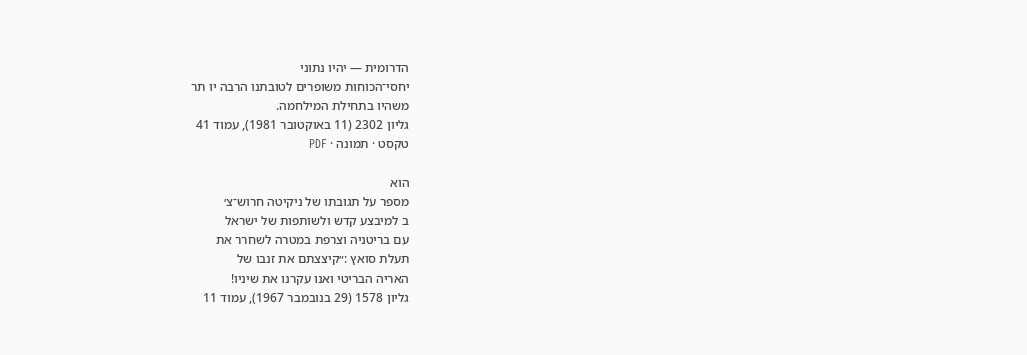הדרומית — יהיו נתוני
יחסי־הכוחות משופרים לטובתנו הרבה יו תר
משהיו בתחילת המילחמה.
גליון 2302 (11 באוקטובר 1981), עמוד 41
טקסט · תמונה · PDF

הוא
מספר על תגובתו של ניקיטה חרוש־צ׳
ב למיבצע קדש ולשותפות של ישראל
עם בריטניה וצרפת במטרה לשחרר את
תעלת סואץ :״קיצצתם את זנבו של
האריה הבריטי ואנו עקרנו את שיניו!
גליון 1578 (29 בנובמבר 1967), עמוד 11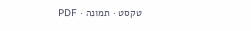טקסט · תמונה · PDF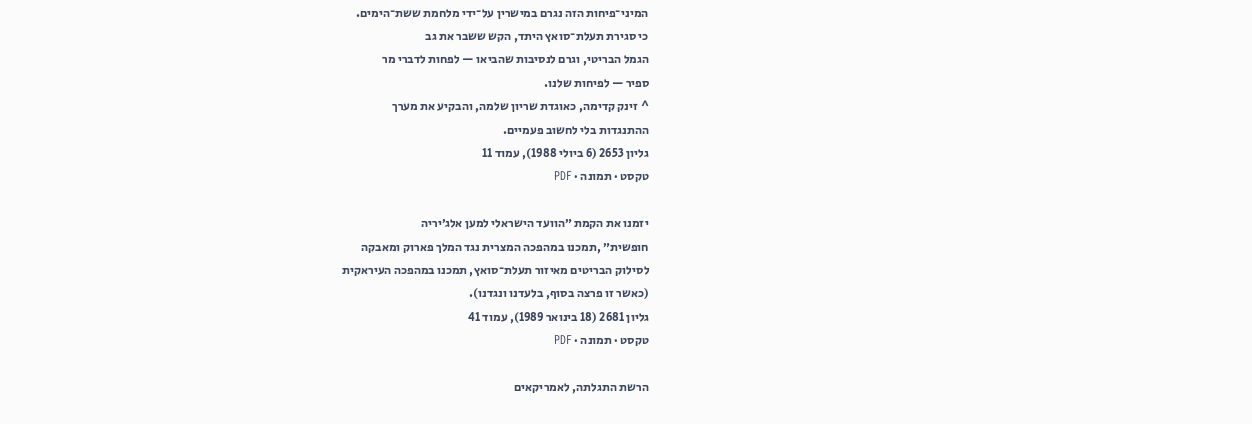המיני־פיחות הזה נגרם במישרין על־ידי מלחמת ששת־הימים.
כי סגירת תעלת־סואץ היתד, הקש ששבר את גב
הגמל הבריטי, וגרם לנסיבות שהביאו — לפחות לדברי מר
ספיר — לפיחות שלנו.
^ זינק קדימה, כאוגדת שריון שלמה, והבקיע את מערך
ההתנגדות בלי לחשוב פעמיים.
גליון 2653 (6 ביולי 1988), עמוד 11
טקסט · תמונה · PDF

יזמנו את הקמת ״הוועד הישראלי למען אלג׳יריה
חופשית״ ,תמכנו במהפכה המצרית נגד המלך פארוק ומאבקה
לסילוק הבריטים מאיזור תעלת־סואץ, תמכנו במהפכה העיראקית
(כאשר זו פרצה בסוף, בלעדנו ונגדנו).
גליון 2681 (18 בינואר 1989), עמוד 41
טקסט · תמונה · PDF

הרשת התגלתה, לאמריקאים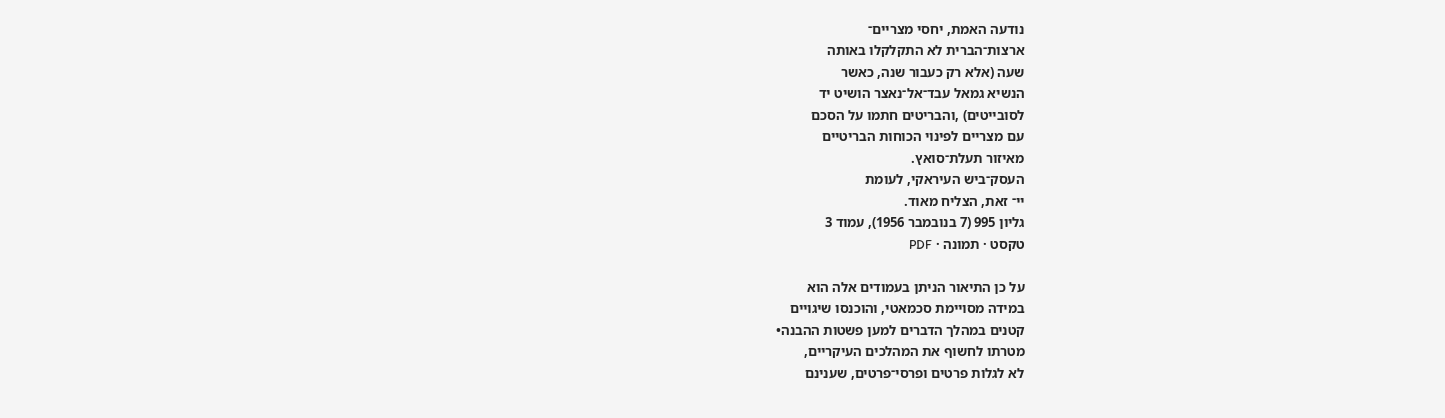נודעה האמת, יחסי מצריים־
ארצות־הברית לא התקלקלו באותה
שעה (אלא רק כעבור שנה, כאשר
הנשיא גמאל עבד־אל־נאצר הושיט יד
לסובייטים) ,והבריטים חתמו על הסכם
עם מצריים לפינוי הכוחות הבריטיים
מאיזור תעלת־סואץ.
העסק־ביש העיראקי, לעומת
יי־ זאת, הצליח מאוד.
גליון 995 (7 בנובמבר 1956), עמוד 3
טקסט · תמונה · PDF

על כן התיאור הניתן בעמודים אלה הוא
במידה מסויימת סכמאטי, והוכנסו שיגויים
קטנים במהלך הדברים למען פשטות ההבנה•
מטרתו לחשוף את המהלכים העיקריים,
לא לגלות פרטים ופרסי־פרטים, שענינם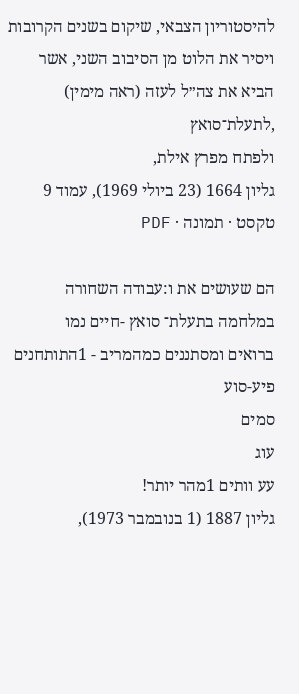להיסטוריון הצבאי, שיקום בשנים הקרובות
ויסיר את הלוט מן הסיבוב השני, אשר
הביא את צה״ל לעזה (ראה מימין) ,לתעלת־סואץ
ולפתח מפרץ אילת,
גליון 1664 (23 ביולי 1969), עמוד 9
טקסט · תמונה · PDF

הם שעושים את ו:עבודה השחורה
במלחמה בתעלת־ סואץ -חיים נמו
ברואים ומסתננים כמהמריב - 1התותחנים
פיע-סוע
סמים
עוג
עע וותים 1מהר יותר!
גליון 1887 (1 בנובמבר 1973),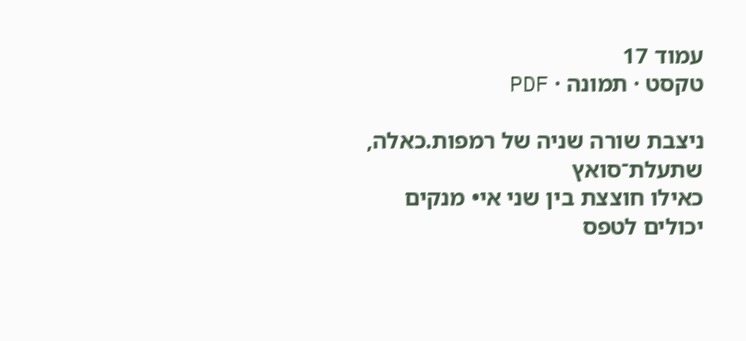עמוד 17
טקסט · תמונה · PDF

ניצבת שורה שניה של רמפות.כאלה, שתעלת־סואץ
כאילו חוצצת בין שני אי• מנקים יכולים לטפס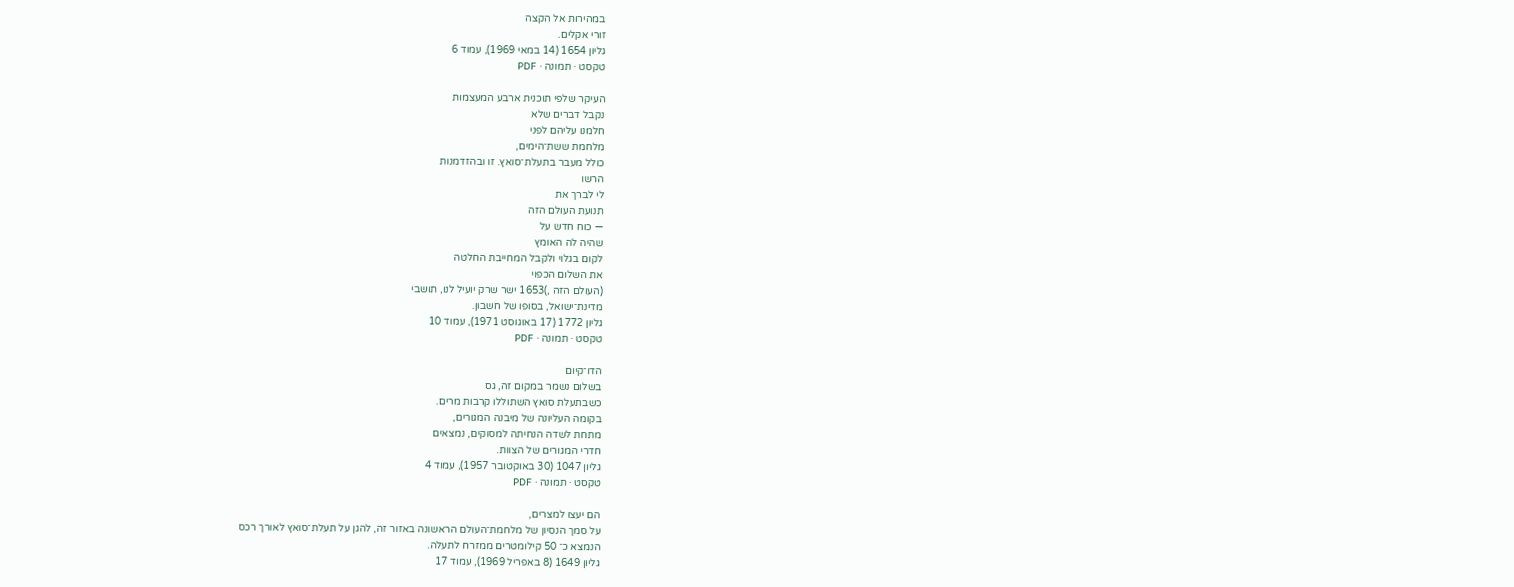במהירות אל הקצה
זורי אקלים.
גליון 1654 (14 במאי 1969), עמוד 6
טקסט · תמונה · PDF

העיקר שלפי תוכנית ארבע המעצמות
נקבל דברים שלא
חלמנו עליהם לפני
מלחמת ששת־הימים,
כולל מעבר בתעלת־סואץ. זו ובהזדמנות
הרשו
לי לברך את
תנועת העולם הזה
— כוח חדש על
שהיה לה האומץ
לקום בגלוי ולקבל המחייבת החלטה
את השלום הכפוי
(העולם הזה ,)1653 ישר שרק יועיל לנו, תושבי
מדינת־ישואל, בסופו של חשבון.
גליון 1772 (17 באוגוסט 1971), עמוד 10
טקסט · תמונה · PDF

הדו־קיום
בשלום נשמר במקום זה, גס
כשבתעלת סואץ השתוללו קרבות מרים.
בקומה העליונה של מיבנה המגורים,
מתחת לשדה הנחיתה למסוקים, נמצאים
חדרי המגורים של הצוות.
גליון 1047 (30 באוקטובר 1957), עמוד 4
טקסט · תמונה · PDF

הם יעצו למצרים,
על סמך הנסיון של מלחמת־העולם הראשונה באזור זה, להגן על תעלת־סואץ לאורך רכס
הנמצא כ־ 50 קילומטרים ממזרח לתעלה.
גליון 1649 (8 באפריל 1969), עמוד 17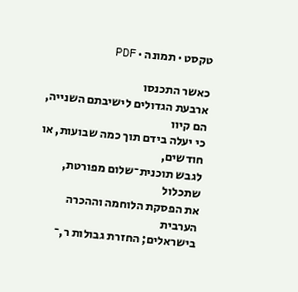טקסט · תמונה · PDF

כאשר התכנסו
ארבעת הגדולים לישיבתם השנייה, הם קיוו
כי יעלה בידם תוך כמה שבועות, או חודשים,
לגבש תוכנית־שלום מפורטת, שתכלול
את הפסקת הלוחמה וההכרה הערבית
בישראלים; החזרת גבולות ר,־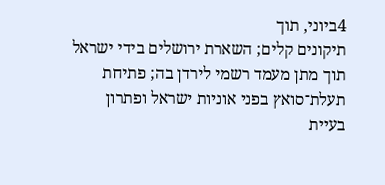4ביוני, תוך
תיקונים קלים; השארת ירושלים בידי ישראל
תוך מתן מעמד רשמי לירדן בה; פתיחת
תעלת־סואץ בפני אוניות ישראל ופתרון
בעיית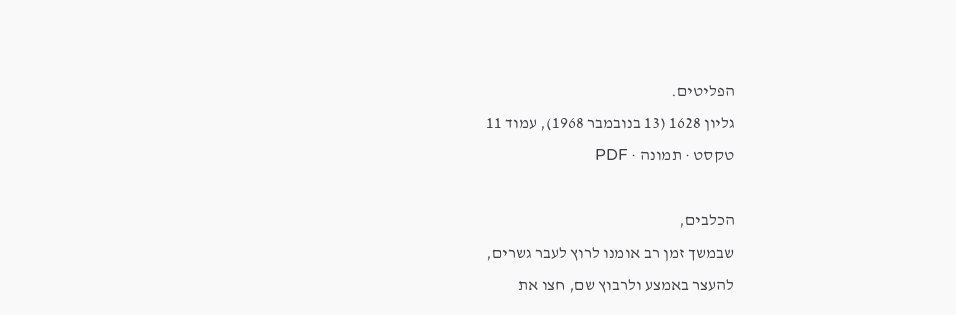הפליטים.
גליון 1628 (13 בנובמבר 1968), עמוד 11
טקסט · תמונה · PDF

הכלבים,
שבמשך זמן רב אומנו לרוץ לעבר גשרים,
להעצר באמצע ולרבוץ שם, חצו את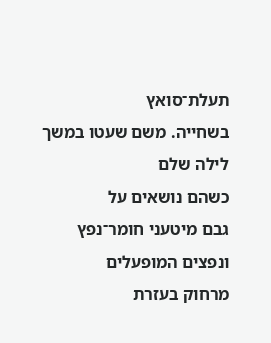תעלת־סואץ
בשחייה. משם שעטו במשך לילה שלם
כשהם נושאים על
גבם מיטעני חומר־נפץ
ונפצים המופעלים
מרחוק בעזרת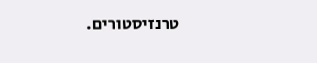טרנזיסטורים.